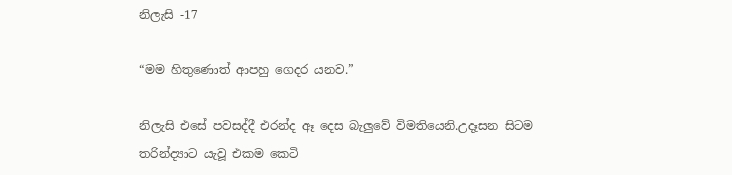නිලැසි -17

“මම හිතුණොත් ආපහු ගෙදර යනව.”

නිලැසි එසේ පවසද්දී එරන්ද ඈ දෙස බැලුවේ විමතියෙනි.උදෑසන සිටම තරින්ද්‍යාට යැවූ එකම කෙටි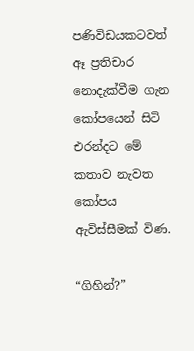පණිවිඩයකටවත් ඈ ප්‍රතිචාර නොදැක්වීම ගැන කෝපයෙන් සිටි එරන්දට මේ කතාව නැවත කෝපය ඇවිස්සීමක් විණ.

“ගිහින්?”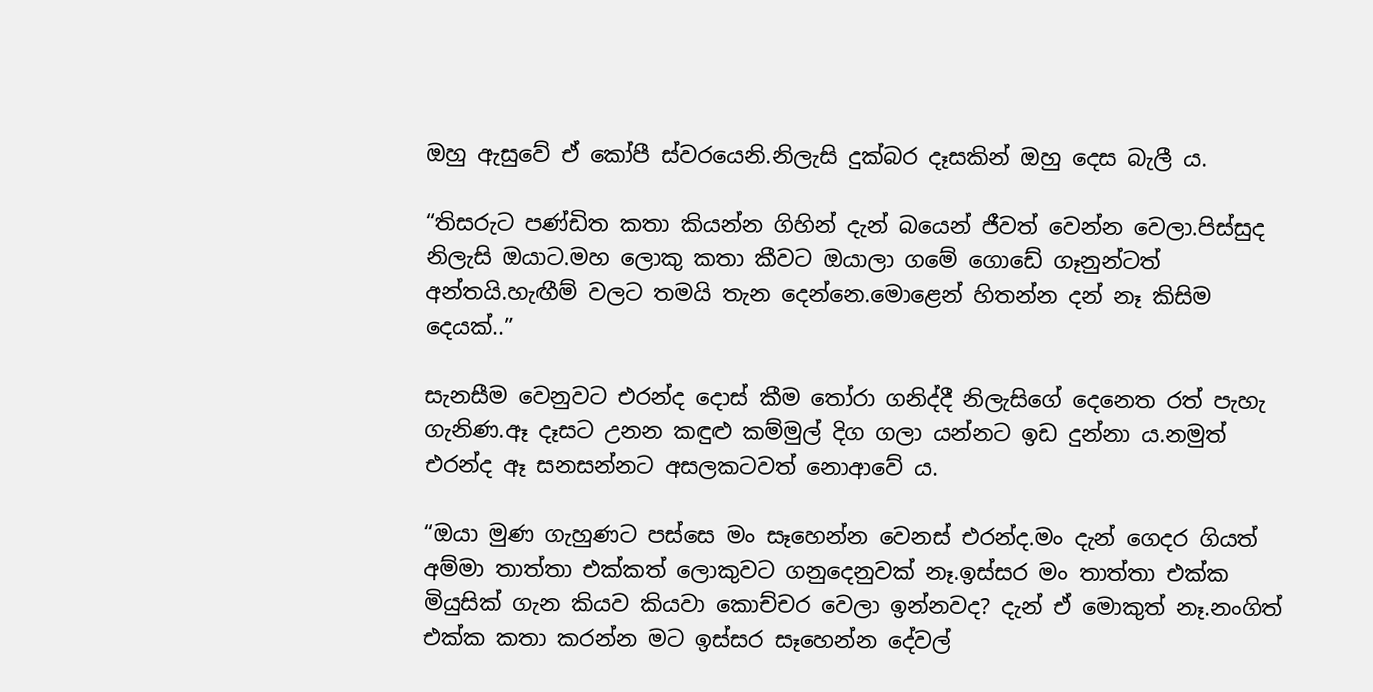ඔහු ඇසුවේ ඒ කෝපී ස්වරයෙනි.නිලැසි දුක්බර දෑසකින් ඔහු දෙස බැලී ය.

“තිසරුට පණ්ඩිත කතා කියන්න ගිහින් දැන් බයෙන් ජීවත් වෙන්න වෙලා.පිස්සුද නිලැසි ඔයාට.මහ ලොකු කතා කීවට ඔයාලා ගමේ ගොඩේ ගෑනුන්ටත් අන්තයි.හැඟීම් වලට තමයි තැන දෙන්නෙ.මොළෙන් හිතන්න දන් නෑ කිසිම දෙයක්..”

සැනසීම වෙනුවට එරන්ද දොස් කීම තෝරා ගනිද්දී නිලැසිගේ දෙනෙත රත් පැහැ ගැනිණ.ඈ දෑසට උනන කඳුළු කම්මුල් දිග ගලා යන්නට ඉඩ දුන්නා ය.නමුත් එරන්ද ඈ සනසන්නට අසලකටවත් නොආවේ ය.

“ඔයා මුණ ගැහුණට පස්සෙ මං සෑහෙන්න වෙනස් එරන්ද.මං දැන් ගෙදර ගියත් අම්මා තාත්තා එක්කත් ලොකුවට ගනුදෙනුවක් නෑ.ඉස්සර මං තාත්තා එක්ක මියුසික් ගැන කියව කියවා කොච්චර වෙලා ඉන්නවද? දැන් ඒ මොකුත් නෑ.නංගිත් එක්ක කතා කරන්න මට ඉස්සර සෑහෙන්න දේවල්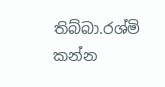තිබ්බා.රශ්මි කන්න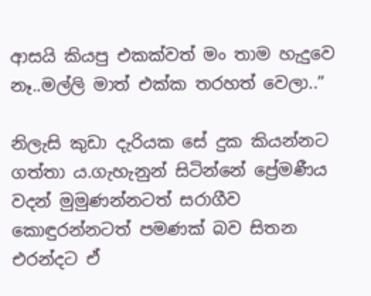ආසයි කියපු එකක්වත් මං තාම හැදුවෙ නෑ..මල්ලි මාත් එක්ක තරහත් වෙලා..”

නිලැසි කුඩා දැරියක සේ දුක කියන්නට ගත්තා ය.ගැහැනුන් සිටින්නේ ප්‍රේමණීය වදන් මුමුණන්නටත් සරාගීව කොඳුරන්නටත් පමණක් බව සිතන එරන්දට ඒ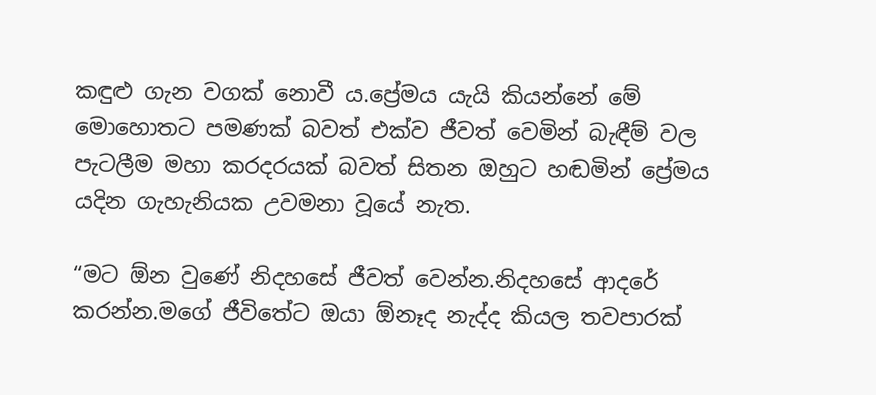කඳුළු ගැන වගක් නොවී ය.ප්‍රේමය යැයි කියන්නේ මේ මොහොතට පමණක් බවත් එක්ව ජීවත් වෙමින් බැඳීම් වල පැටලීම මහා කරදරයක් බවත් සිතන ඔහුට හඬමින් ප්‍රේමය යදින ගැහැනියක උවමනා වූයේ නැත.

“මට ඕන වුණේ නිදහසේ ජීවත් වෙන්න.නිදහසේ ආදරේ කරන්න.මගේ ජීවිතේට ඔයා ඕනෑද නැද්ද කියල තවපාරක්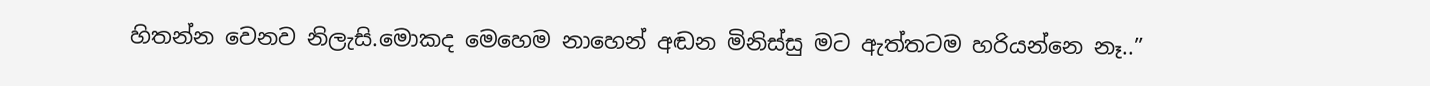හිතන්න වෙනව නිලැසි.මොකද මෙහෙම නාහෙන් අඬන මිනිස්සු මට ඇත්තටම හරියන්නෙ නෑ..”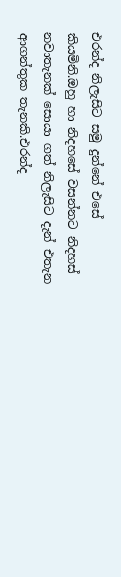එරන්ද නිලැසිට සමු දුන්නේ එසේ කියමිනි.ඔහු හා නිදහසේ වසන්නට නිදහස් නවාතැනක් සොයා ගත් නිලැසිට දැන් එතැන ආගන්තුක තැනකි.එරන්ද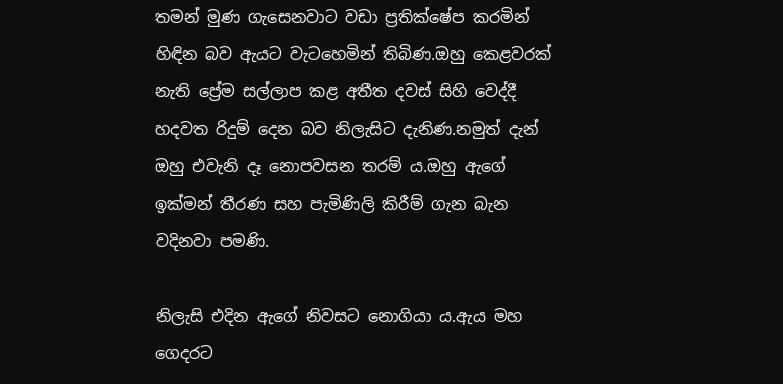තමන් මුණ ගැසෙනවාට වඩා ප්‍රතික්ෂේප කරමින් හිඳින බව ඇයට වැටහෙමින් තිබිණ.ඔහු කෙළවරක් නැති ප්‍රේම සල්ලාප කළ අතීත දවස් සිහි වෙද්දී හදවත රිදුම් දෙන බව නිලැසිට දැනිණ.නමුත් දැන් ඔහු එවැනි දෑ නොපවසන තරම් ය.ඔහු ඇගේ ඉක්මන් තීරණ සහ පැමිණිලි කිරීම් ගැන බැන වදිනවා පමණි.

නිලැසි එදින ඇගේ නිවසට නොගියා ය.ඇය මහ ගෙදරට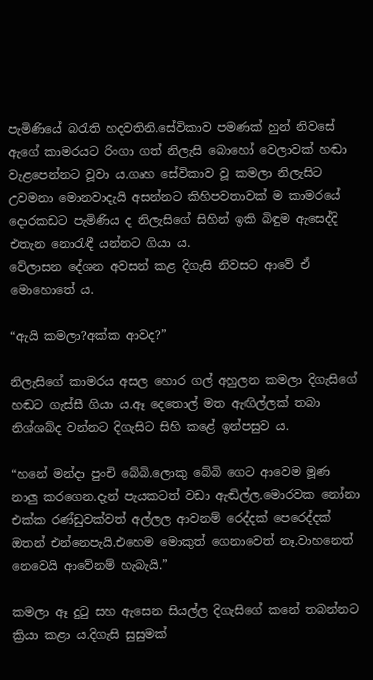පැමිණියේ බරැති හදවතිනි.සේවිකාව පමණක් හුන් නිවසේ ඇගේ කාමරයට රිංගා ගත් නිලැසි බොහෝ වෙලාවක් හඬා වැළපෙන්නට වූවා ය.ගෘහ සේවිකාව වූ කමලා නිලැසිට උවමනා මොනවාදැයි අසන්නට කිහිපවතාවක් ම කාමරයේ දොරකඩට පැමිණිය ද නිලැසිගේ සිහින් ඉකි බිඳුම ඇසෙද්දි එතැන නොරැඳී යන්නට ගියා ය.
වේලාසන දේශන අවසන් කළ දිගැසි නිවසට ආවේ ඒ මොහොතේ ය.

“ඇයි කමලා?අක්ක ආවද?”

නිලැසිගේ කාමරය අසල හොර ගල් අහුලන කමලා දිගැසිගේ හඬට ගැස්සී ගියා ය.ඈ දෙතොල් මත ඇඟිල්ලක් තබා නිශ්ශබ්ද වන්නට දිගැසිට සිහි කළේ ඉන්පසුව ය.

“හනේ මන්දා පුංචි බේබි.ලොකු බේබි ගෙට ආවෙම මූණ නාලු කරගෙන.දැන් පැයකටත් වඩා ඇඬිල්ල.මොරවක නෝනා එක්ක රණ්ඩුවක්වත් අල්ලල ආවනම් රෙද්දක් පෙරෙද්දක් ඔතන් එන්නෙපැයි.එහෙම මොකුත් ගෙනාවෙත් නෑ.වාහනෙත් නෙවෙයි ආවේනම් හැබැයි.”

කමලා ඈ දුටු සහ ඇසෙන සියල්ල දිගැසිගේ කනේ තබන්නට ක්‍රියා කළා ය.දිගැසි සුසුමක්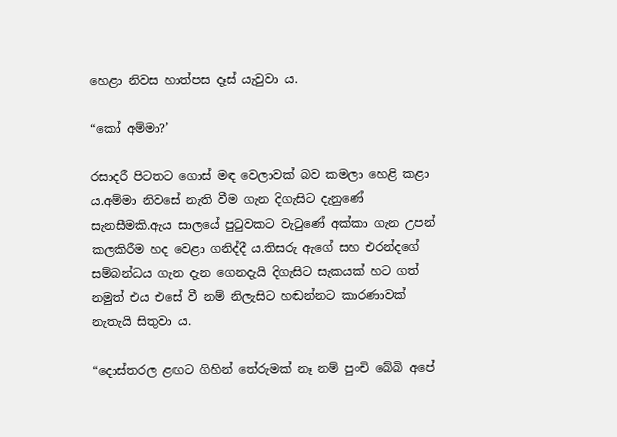හෙළා නිවස හාත්පස දෑස් යැවුවා ය.

“කෝ අම්මා?’

රසාදරී පිටතට ගොස් මඳ වෙලාවක් බව කමලා හෙළි කළා ය.අම්මා නිවසේ නැති වීම ගැන දිගැසිට දැනුණේ සැනසීමකි.ඇය සාලයේ පුටුවකට වැටුණේ අක්කා ගැන උපන් කලකිරීම හද වෙළා ගනිද්දී ය.තිසරු ඇගේ සහ එරන්දගේ සම්බන්ධය ගැන දැන ගෙනදැයි දිගැසිට සැකයක් හට ගත් නමුත් එය එසේ වී නම් නිලැසිට හඬන්නට කාරණාවක් නැතැයි සිතුවා ය.

“දොස්තරල ළඟට ගිහින් තේරුමක් නෑ නම් පුංචි බේබි අපේ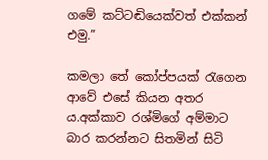ගමේ කට්ටඬියෙක්වත් එක්කන් එමු.”

කමලා තේ කෝප්පයක් රැගෙන ආවේ එසේ කියන අතර ය.අක්කාව රශ්මිගේ අම්මාට බාර කරන්නට සිතමින් සිටි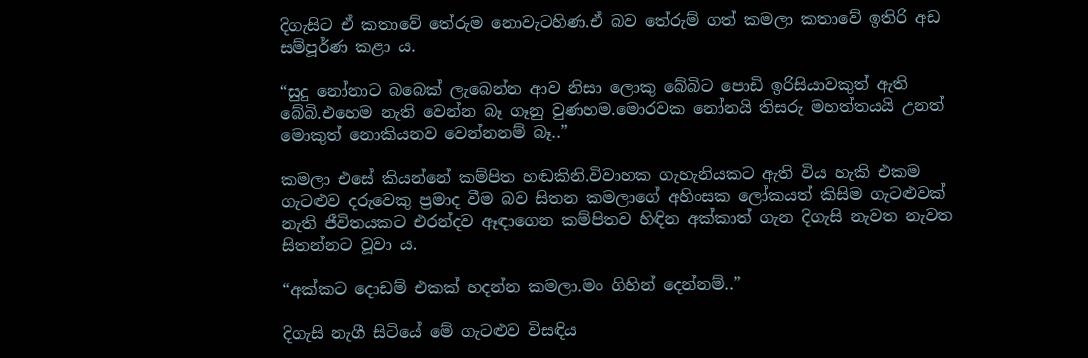දිගැසිට ඒ කතාවේ තේරුම නොවැටහිණ.ඒ බව තේරුම් ගත් කමලා කතාවේ ඉතිරි අඩ සම්පූර්ණ කළා ය.

“සුදු නෝනාට බබෙක් ලැබෙන්න ආව නිසා ලොකු බේබිට පොඩි ඉරිසියාවකුත් ඇති බේබි.එහෙම නැති වෙන්න බෑ ගෑනු වුණහම.මොරවක නෝනයි තිසරු මහත්තයයි උනත් මොකුත් නොකියනව වෙන්නනම් බෑ..”

කමලා එසේ කියන්නේ කම්පිත හඬකිනි.විවාහක ගැහැනියකට ඇති විය හැකි එකම ගැටළුව දරුවෙකු ප්‍රමාද වීම බව සිතන කමලාගේ අහිංසක ලෝකයත් කිසිම ගැටළුවක් නැති ජීවිතයකට එරන්දව ඈඳාගෙන කම්පිතව හිඳින අක්කාත් ගැන දිගැසි නැවත නැවත සිතන්නට වූවා ය.

“අක්කට දොඩම් එකක් හදන්න කමලා.මං ගිහින් දෙන්නම්..”

දිගැසි නැගී සිටියේ මේ ගැටළුව විසඳිය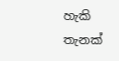හැකි තැනක්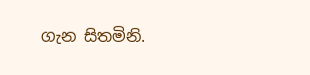ගැන සිතමිනි.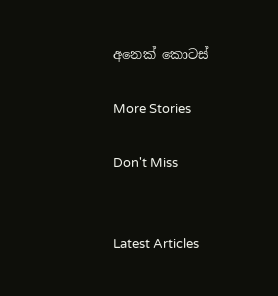අනෙක් කොටස්

More Stories

Don't Miss


Latest Articles